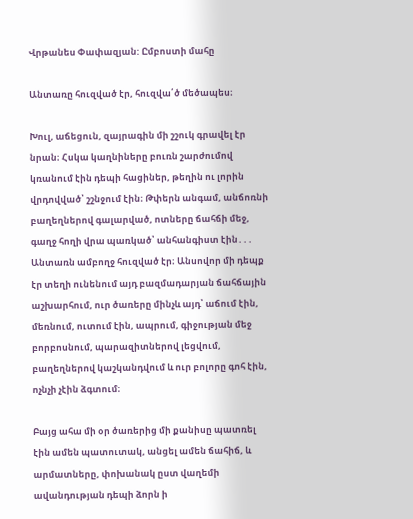Վրթանես Փափազյան: Ըմբոստի մահը

Անտառը հուզված էր, հուզվա՛ծ մեծապես։

Խուլ, աճեցուն, զայրագին մի շշուկ գրավել էր նրան։ Հսկա կաղնիները բուռն շարժումով կռանում էին դեպի հացիներ, թեղին ու լորին վրդովված՝ շշնջում էին։ Թփերն անգամ, անճոռնի բաղեղներով գալարված, ոտները ճահճի մեջ, գաղջ հողի վրա պառկած՝ անհանգիստ էին․․․ Անտառն ամբողջ հուզված էր։ Անսովոր մի դեպք էր տեղի ունենում այդ բազմադարյան ճահճային աշխարհում, ուր ծառերը մինչև այդ՝ աճում էին, մեռնում, ուտում էին, ապրում, գիջության մեջ բորբոսնում, պարազիտներով լեցվում, բաղեղներով կաշկանդվում և ուր բոլորը գոհ էին, ոչնչի չէին ձգտում։

Բայց ահա մի օր ծառերից մի քանիսը պատռել էին ամեն պատուտակ, անցել ամեն ճահիճ, և արմատները, փոխանակ ըստ վաղեմի ավանդության դեպի ձորն ի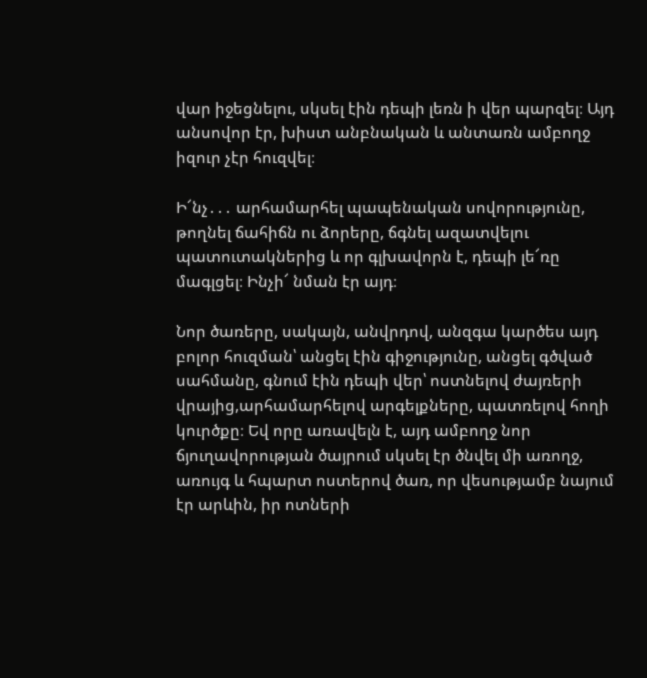վար իջեցնելու, սկսել էին դեպի լեռն ի վեր պարզել։ Այդ անսովոր էր, խիստ անբնական և անտառն ամբողջ իզուր չէր հուզվել։

Ի՜նչ․․․ արհամարհել պապենական սովորությունը, թողնել ճահիճն ու ձորերը, ճգնել ազատվելու պատուտակներից և որ գլխավորն է, դեպի լե՜ռը մագլցել։ Ինչի՜ նման էր այդ։

Նոր ծառերը, սակայն, անվրդով, անզգա կարծես այդ բոլոր հուզման՝ անցել էին գիջությունը, անցել գծված սահմանը, գնում էին դեպի վեր՝ ոստնելով ժայռերի վրայից,արհամարհելով արգելքները, պատռելով հողի կուրծքը։ Եվ որը առավելն է, այդ ամբողջ նոր ճյուղավորության ծայրում սկսել էր ծնվել մի առողջ, առույգ և հպարտ ոստերով ծառ, որ վեսությամբ նայում էր արևին, իր ոտների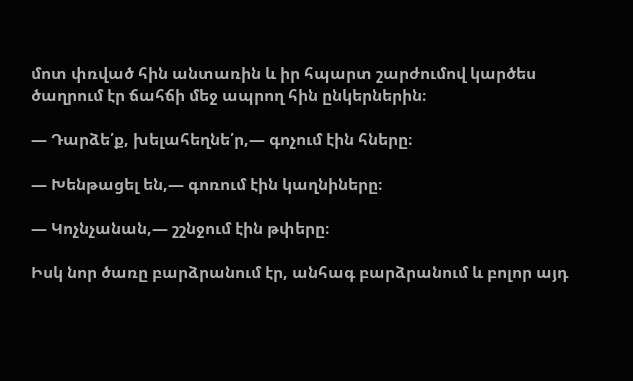մոտ փռված հին անտառին և իր հպարտ շարժումով կարծես ծաղրում էր ճահճի մեջ ապրող հին ընկերներին։

— Դարձե՛ք, խելահեղնե՛ր,— գոչում էին հները։

— Խենթացել են,— գոռում էին կաղնիները։

— Կոչնչանան,— շշնջում էին թփերը։

Իսկ նոր ծառը բարձրանում էր, անհագ բարձրանում և բոլոր այդ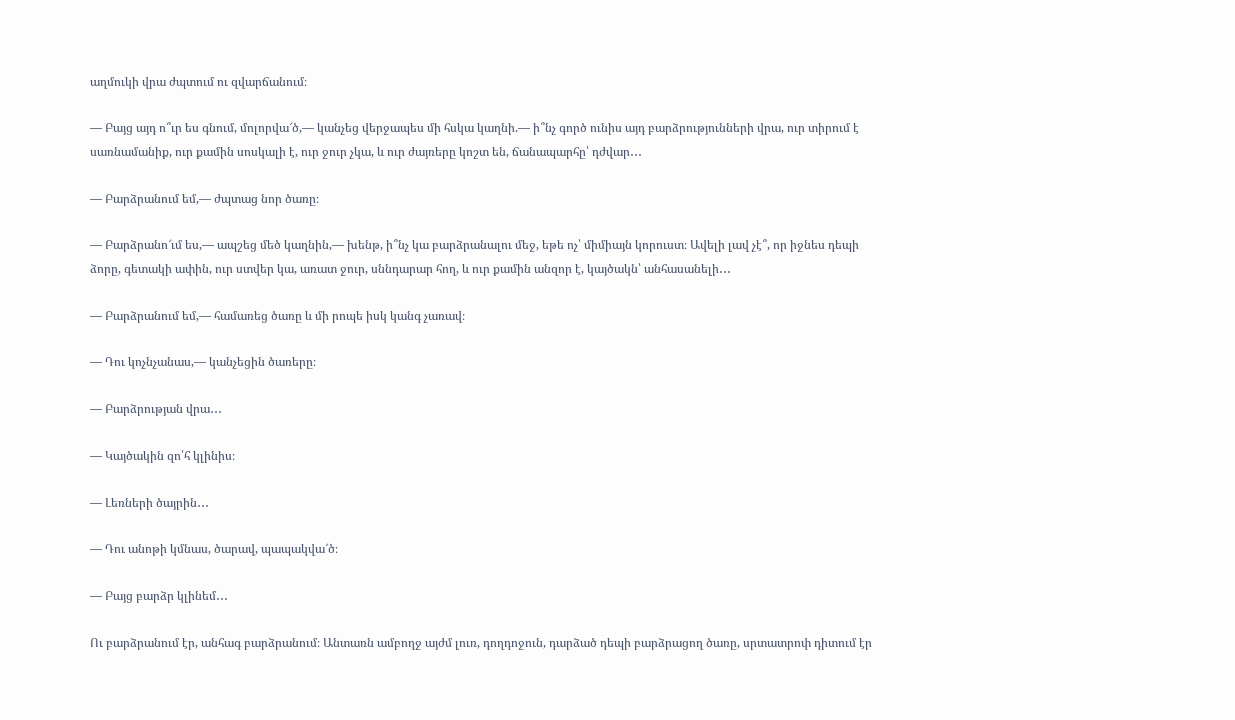աղմուկի վրա ժպտում ու զվարճանում։

— Բայց այդ ո՞ւր ես գնում, մոլորվա՜ծ,— կանչեց վերջապես մի հսկա կաղնի.— ի՞նչ գործ ունիս այդ բարձրությունների վրա, ուր տիրում է սառնամանիք, ուր քամին սոսկալի է, ուր ջուր չկա, և ուր ժայռերը կոշտ են, ճանապարհը՝ դժվար․․․

— Բարձրանում եմ,— ժպտաց նոր ծառը։

— Բարձրանո՜ւմ ես,— ապշեց մեծ կաղնին,— խենթ, ի՞նչ կա բարձրանալու մեջ, եթե ոչ՝ միմիայն կորուստ։ Ավելի լավ չէ՞, որ իջնես դեպի ձորը, գետակի ափին, ուր ստվեր կա, առատ ջուր, սննդարար հող, և ուր քամին անզոր է, կայծակն՝ անհասանելի․․․

— Բարձրանում եմ,— համառեց ծառը և մի րոպե իսկ կանգ չառավ։

— Դու կոչնչանաս,— կանչեցին ծառերը։

— Բարձրության վրա․․․

— Կայծակին զո՛հ կլինիս։

— Լեռների ծայրին․․․

— Դու անոթի կմնաս, ծարավ, պապակվա՜ծ։

— Բայց բարձր կլինեմ․․․

Ու բարձրանում էր, անհագ բարձրանում։ Անտառն ամբողջ այժմ լուռ, դողդոջուն, դարձած դեպի բարձրացող ծառը, սրտատրոփ դիտում էր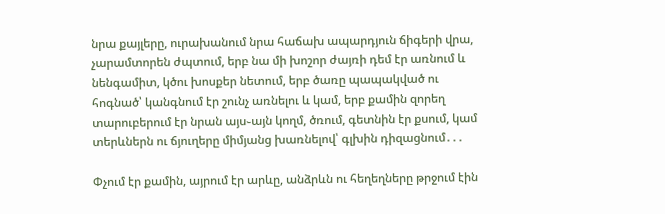նրա քայլերը, ուրախանում նրա հաճախ ապարդյուն ճիգերի վրա, չարամտորեն ժպտում, երբ նա մի խոշոր ժայռի դեմ էր առնում և նենգամիտ, կծու խոսքեր նետում, երբ ծառը պապակված ու հոգնած՝ կանգնում էր շունչ առնելու և կամ, երբ քամին զորեղ տարուբերում էր նրան այս֊այն կողմ, ծռում, գետնին էր քսում, կամ տերևներն ու ճյուղերը միմյանց խառնելով՝ գլխին դիզացնում․․․

Փչում էր քամին, այրում էր արևը, անձրևն ու հեղեղները թրջում էին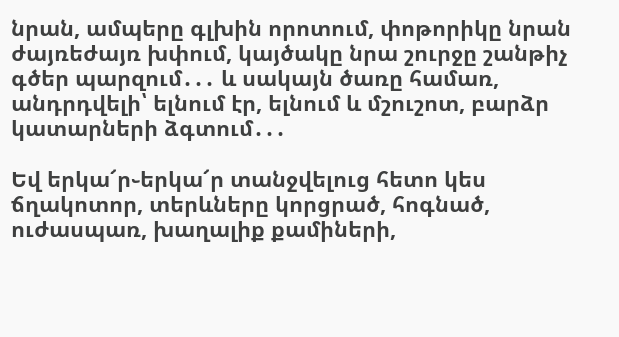նրան, ամպերը գլխին որոտում, փոթորիկը նրան ժայռեժայռ խփում, կայծակը նրա շուրջը շանթիչ գծեր պարզում․․․ և սակայն ծառը համառ, անդրդվելի՝ ելնում էր, ելնում և մշուշոտ, բարձր կատարների ձգտում․․․

Եվ երկա՜ր֊երկա՜ր տանջվելուց հետո կես ճղակոտոր, տերևները կորցրած, հոգնած, ուժասպառ, խաղալիք քամիների,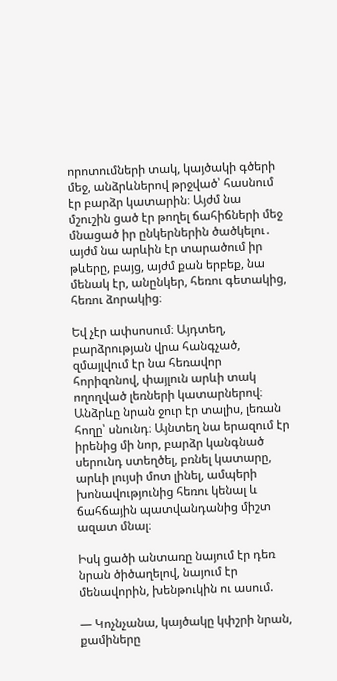որոտումների տակ, կայծակի գծերի մեջ, անձրևներով թրջված՝ հասնում էր բարձր կատարին։ Այժմ նա մշուշին ցած էր թողել ճահիճների մեջ մնացած իր ընկերներին ծածկելու․ այժմ նա արևին էր տարածում իր թևերը, բայց, այժմ քան երբեք, նա մենակ էր, անընկեր, հեռու գետակից, հեռու ձորակից։

Եվ չէր ափսոսում։ Այդտեղ, բարձրության վրա հանգչած, զմայլվում էր նա հեռավոր հորիզոնով, փայլուն արևի տակ ողողված լեռների կատարներով։ Անձրևը նրան ջուր էր տալիս, լեռան հողը՝ սնունդ։ Այնտեղ նա երազում էր իրենից մի նոր, բարձր կանգնած սերունդ ստեղծել, բռնել կատարը, արևի լույսի մոտ լինել, ամպերի խոնավությունից հեռու կենալ և ճահճային պատվանդանից միշտ ազատ մնալ։

Իսկ ցածի անտառը նայում էր դեռ նրան ծիծաղելով, նայում էր մենավորին, խենթուկին ու ասում.

— Կոչնչանա, կայծակը կփշրի նրան, քամիները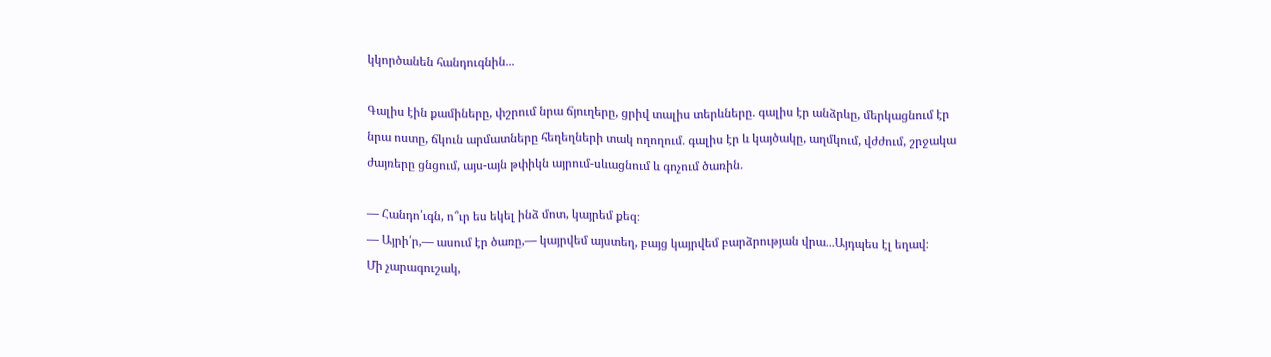կկործանեն հանդուգնին․․․

Գալիս էին քամիները, փշրում նրա ճյուղերը, ցրիվ տալիս տերևները․ գալիս էր անձրևը, մերկացնում էր նրա ոստը, ճկուն արմատները հեղեղների տակ ողողում․ գալիս էր և կայծակը, աղմկում, վժժում, շրջակա ժայռերը ցնցում, այս-այն թփիկն այրում-սևացնում և գոչում ծառին․

— Հանդո՛ւգն, ո՞ւր ես եկել ինձ մոտ, կայրեմ քեզ։
— Այրի՛ր,— ասում էր ծառը,— կայրվեմ այստեղ, բայց կայրվեմ բարձրության վրա․․․Այդպես էլ եղավ։
Մի չարագուշակ,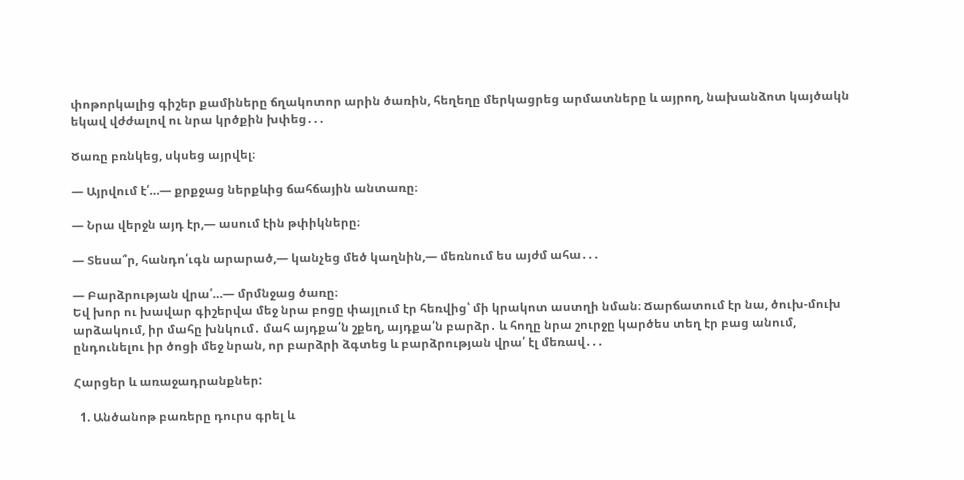փոթորկալից գիշեր քամիները ճղակոտոր արին ծառին, հեղեղը մերկացրեց արմատները և այրող, նախանձոտ կայծակն եկավ վժժալով ու նրա կրծքին խփեց․․․

Ծառը բռնկեց, սկսեց այրվել։

— Այրվում է՛…— քրքջաց ներքևից ճահճային անտառը։

— Նրա վերջն այդ էր,— ասում էին թփիկները։

— Տեսա՞ր, հանդո՛ւգն արարած,— կանչեց մեծ կաղնին,— մեռնում ես այժմ ահա․․․

— Բարձրության վրա՛…— մրմնջաց ծառը։
Եվ խոր ու խավար գիշերվա մեջ նրա բոցը փայլում էր հեռվից՝ մի կրակոտ աստղի նման։ Ճարճատում էր նա, ծուխ-մուխ արձակում, իր մահը խնկում․ մահ այդքա՛ն շքեղ, այդքա՛ն բարձր․ և հողը նրա շուրջը կարծես տեղ էր բաց անում, ընդունելու իր ծոցի մեջ նրան, որ բարձրի ձգտեց և բարձրության վրա՛ էլ մեռավ․․․

Հարցեր և առաջադրանքներ:

  1. Անծանոթ բառերը դուրս գրել և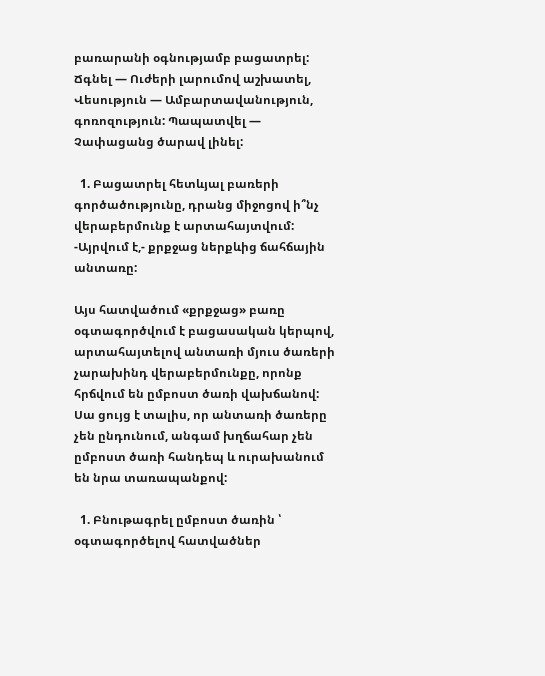բառարանի օգնությամբ բացատրել: Ճգնել — Ուժերի լարումով աշխատել, Վեսություն — Ամբարտավանություն, գոռոզություն: Պապատվել — Չափացանց ծարավ լինել:

  1. Բացատրել հետևյալ բառերի գործածությունը, դրանց միջոցով ի՞նչ վերաբերմունք է արտահայտվում: -Այրվում է,- քրքջաց ներքևից ճահճային անտառը:

Այս հատվածում «քրքջաց» բառը օգտագործվում է բացասական կերպով, արտահայտելով անտառի մյուս ծառերի չարախինդ վերաբերմունքը, որոնք հրճվում են ըմբոստ ծառի վախճանով: Սա ցույց է տալիս, որ անտառի ծառերը չեն ընդունում, անգամ խղճահար չեն ըմբոստ ծառի հանդեպ և ուրախանում են նրա տառապանքով:

  1. Բնութագրել ըմբոստ ծառին ՝ օգտագործելով հատվածներ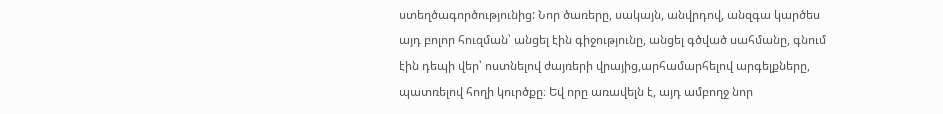ստեղծագործությունից: Նոր ծառերը, սակայն, անվրդով, անզգա կարծես այդ բոլոր հուզման՝ անցել էին գիջությունը, անցել գծված սահմանը, գնում էին դեպի վեր՝ ոստնելով ժայռերի վրայից,արհամարհելով արգելքները, պատռելով հողի կուրծքը։ Եվ որը առավելն է, այդ ամբողջ նոր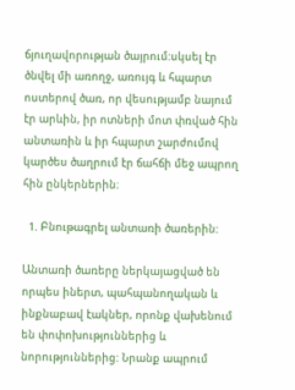ճյուղավորության ծայրում:սկսել էր ծնվել մի առողջ, առույգ և հպարտ ոստերով ծառ, որ վեսությամբ նայում էր արևին, իր ոտների մոտ փռված հին անտառին և իր հպարտ շարժումով կարծես ծաղրում էր ճահճի մեջ ապրող հին ընկերներին։

  1. Բնութագրել անտառի ծառերին:

Անտառի ծառերը ներկայացված են որպես իներտ, պահպանողական և ինքնաբավ էակներ, որոնք վախենում են փոփոխություններից և նորություններից: Նրանք ապրում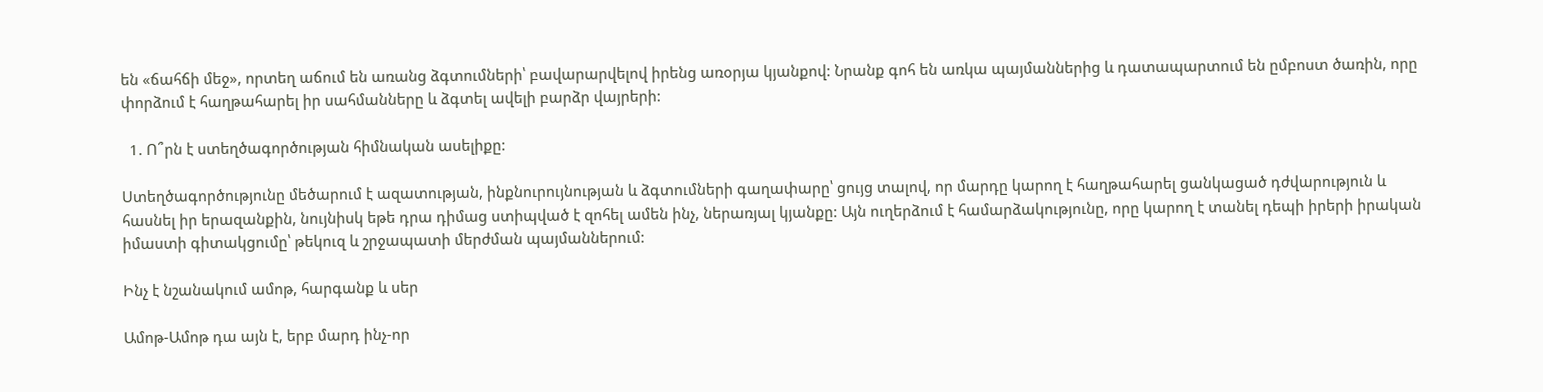են «ճահճի մեջ», որտեղ աճում են առանց ձգտումների՝ բավարարվելով իրենց առօրյա կյանքով: Նրանք գոհ են առկա պայմաններից և դատապարտում են ըմբոստ ծառին, որը փորձում է հաղթահարել իր սահմանները և ձգտել ավելի բարձր վայրերի:

  1. Ո՞րն է ստեղծագործության հիմնական ասելիքը:

Ստեղծագործությունը մեծարում է ազատության, ինքնուրույնության և ձգտումների գաղափարը՝ ցույց տալով, որ մարդը կարող է հաղթահարել ցանկացած դժվարություն և հասնել իր երազանքին, նույնիսկ եթե դրա դիմաց ստիպված է զոհել ամեն ինչ, ներառյալ կյանքը: Այն ուղերձում է համարձակությունը, որը կարող է տանել դեպի իրերի իրական իմաստի գիտակցումը՝ թեկուզ և շրջապատի մերժման պայմաններում:

Ինչ է նշանակում ամոթ, հարգանք և սեր

Ամոթ-Ամոթ դա այն է, երբ մարդ ինչ-որ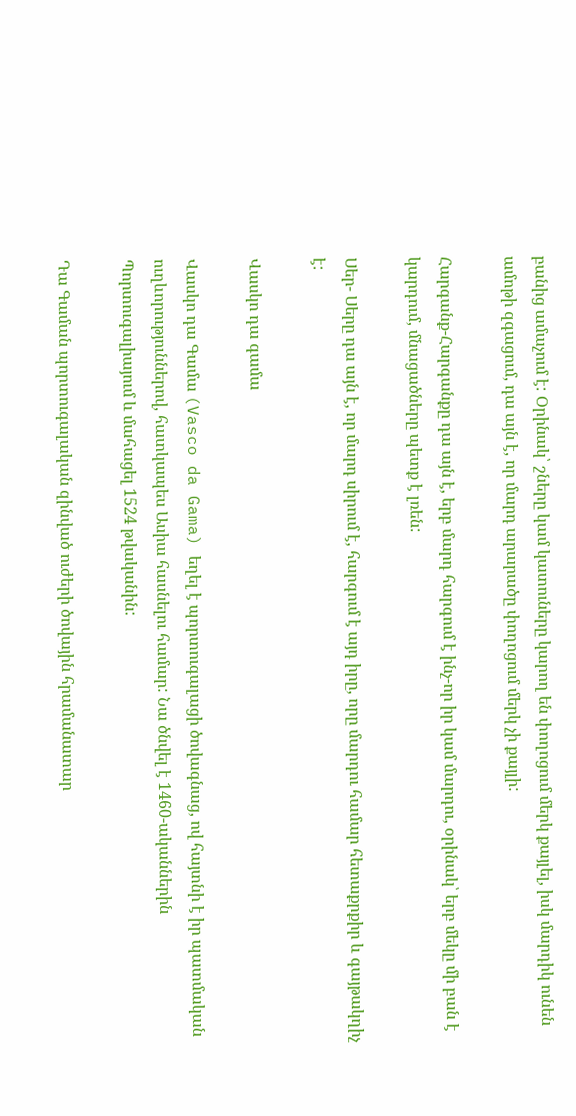բանից ամաչում է: Օրինակ՝ շները կամ կատուները կարող են փողոցում մերկ քայլել, իսկ մարդիկ ունեն ամոթի զգացում, դա այն է, որ մարդ արարածը փողոցում մերկ չի քայլի:

Հարգանք-Հարգանքը դա այն է, երբ մարդ հարգում է ինչ-որ իր կամ մարդու, օրինակ՝ երբ մեկը մի բան է կարդում, մնացածները պետք է լռեն:

Սեր- Սերը դա այն է, որ մարդ սիրում է, հարգում է այդ իրը, որը մարդու համար հետաքրքիր և գայթակղիչ է:

Վասկո դա գամա

Վասկո դա Գամա (Vasco da Gama) եղել է պորտուգալացի ծովագնաց, ով հայտնի է իր պատմական ուղևորություններով, հատկապես Ասիա հասնելու համար: Նա ծնվել է 1460-ականներին Պորտուգալիայում և մահացել 1524 թվականին:

Դա Գաման պորտուգալական զինված ուժերի ծովային հրամանատար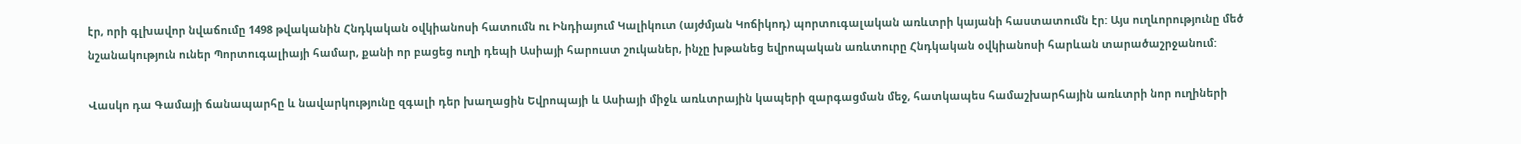էր, որի գլխավոր նվաճումը 1498 թվականին Հնդկական օվկիանոսի հատումն ու Ինդիայում Կալիկուտ (այժմյան Կոճիկոդ) պորտուգալական առևտրի կայանի հաստատումն էր: Այս ուղևորությունը մեծ նշանակություն ուներ Պորտուգալիայի համար, քանի որ բացեց ուղի դեպի Ասիայի հարուստ շուկաներ, ինչը խթանեց եվրոպական առևտուրը Հնդկական օվկիանոսի հարևան տարածաշրջանում:

Վասկո դա Գամայի ճանապարհը և նավարկությունը զգալի դեր խաղացին Եվրոպայի և Ասիայի միջև առևտրային կապերի զարգացման մեջ, հատկապես համաշխարհային առևտրի նոր ուղիների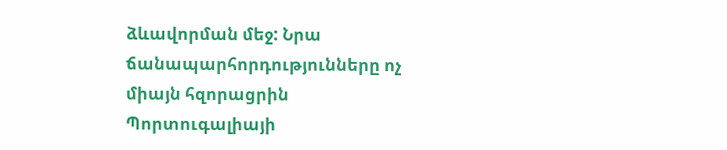ձևավորման մեջ: Նրա ճանապարհորդությունները ոչ միայն հզորացրին Պորտուգալիայի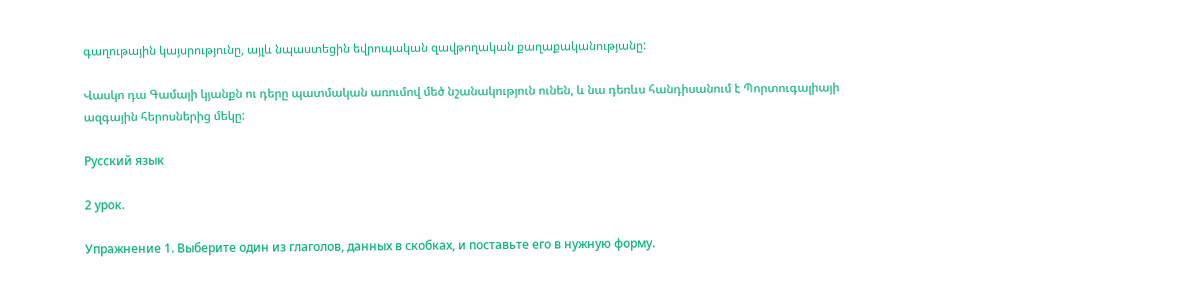գաղութային կայսրությունը, այլև նպաստեցին եվրոպական զավթողական քաղաքականությանը:

Վասկո դա Գամայի կյանքն ու դերը պատմական առումով մեծ նշանակություն ունեն, և նա դեռևս հանդիսանում է Պորտուգալիայի ազգային հերոսներից մեկը:

Русский язык

2 урок.

Упражнение 1. Выберите один из глаголов, данных в скобках, и поставьте его в нужную форму.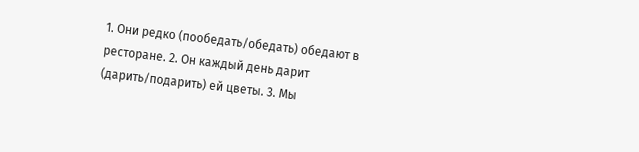1. Они редко (пообедать/обедать) обедают в ресторане. 2. Он каждый день дарит (дарить/подарить) ей цветы. 3. Мы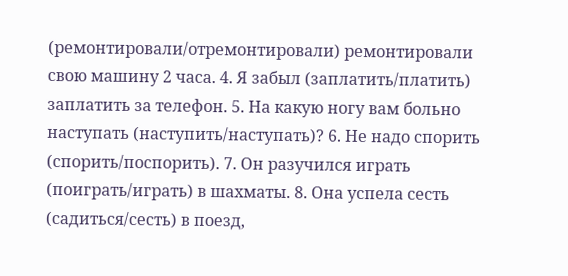(ремонтировали/отремонтировали) ремонтировали свою машину 2 часа. 4. Я забыл (заплатить/платить) заплатить за телефон. 5. На какую ногу вам больно наступать (наступить/наступать)? 6. Не надо спорить (спорить/поспорить). 7. Он разучился играть (поиграть/играть) в шахматы. 8. Она успела сесть (садиться/сесть) в поезд,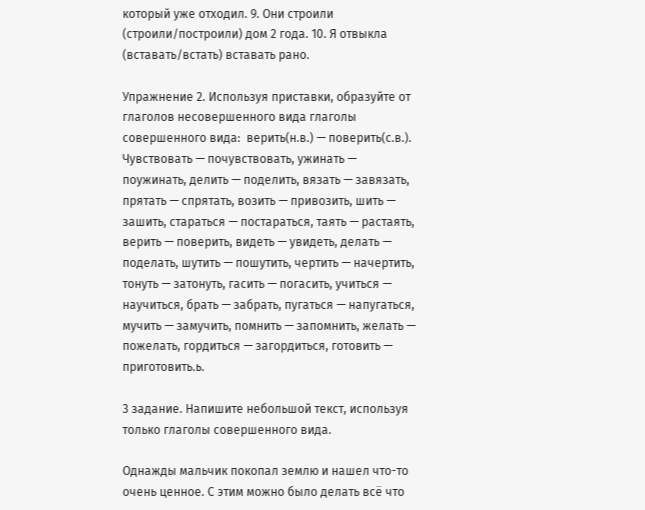который уже отходил. 9. Они строили (строили/построили) дом 2 года. 10. Я отвыкла (вставать/встать) вставать рано.

Упражнение 2. Используя приставки, образуйте от глаголов несовершенного вида глаголы совершенного вида:  верить(н.в.) — поверить(с.в.). Чувствовать — почувствовать, ужинать — поужинать, делить — поделить, вязать — завязать, прятать — спрятать, возить — привозить, шить — зашить, стараться — постараться, таять — растаять, верить — поверить, видеть — увидеть, делать — поделать, шутить — пошутить, чертить — начертить, тонуть — затонуть, гасить — погасить, учиться — научиться, брать — забрать, пугаться — напугаться, мучить — замучить, помнить — запомнить, желать — пожелать, гордиться — загордиться, готовить — приготовить.ь.

3 задание. Напишите небольшой текст, используя только глаголы совершенного вида.

Однажды мальчик покопал землю и нашел что-то очень ценное. С этим можно было делать всё что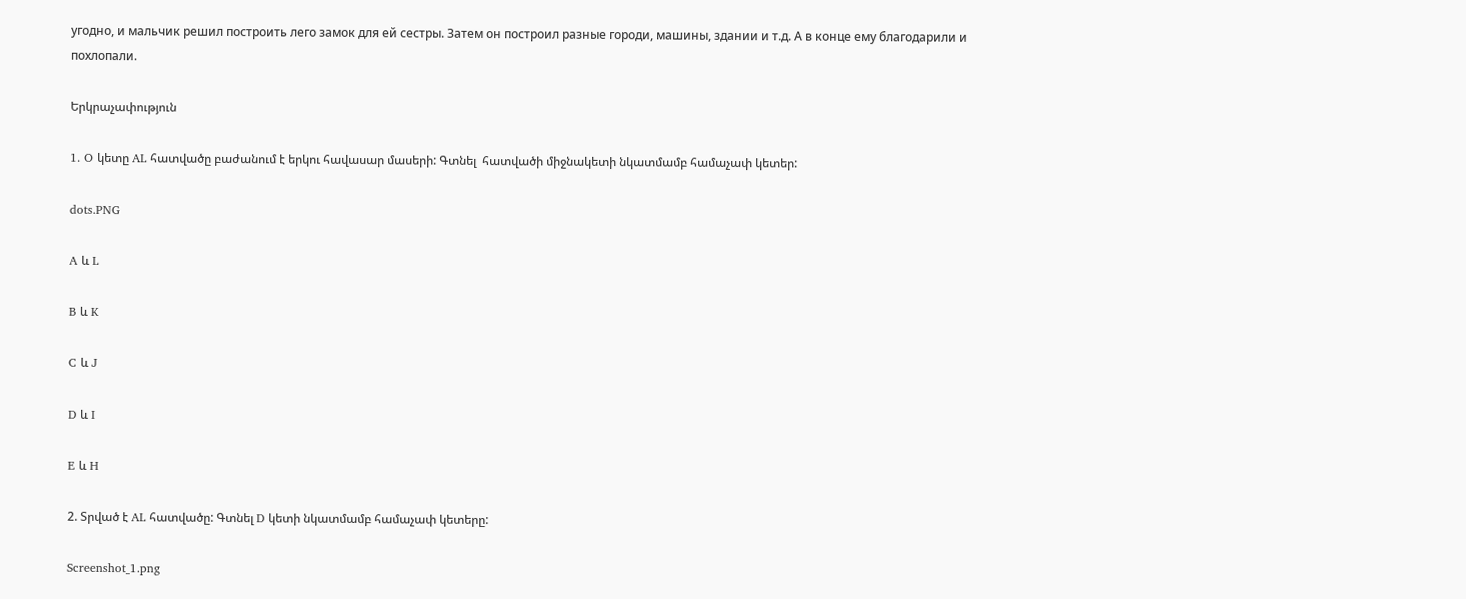угодно, и мальчик решил построить лего замок для ей сестры. Затем он построил разные городи, машины, здании и т.д. А в конце ему благодарили и похлопали.

Երկրաչափություն

1. O կետը AL հատվածը բաժանում է երկու հավասար մասերի: Գտնել  հատվածի միջնակետի նկատմամբ համաչափ կետեր:

dots.PNG

A և L

B և K

C և J

D և I

E և H

2. Տրված է AL հատվածը: Գտնել D կետի նկատմամբ համաչափ կետերը:

Screenshot_1.png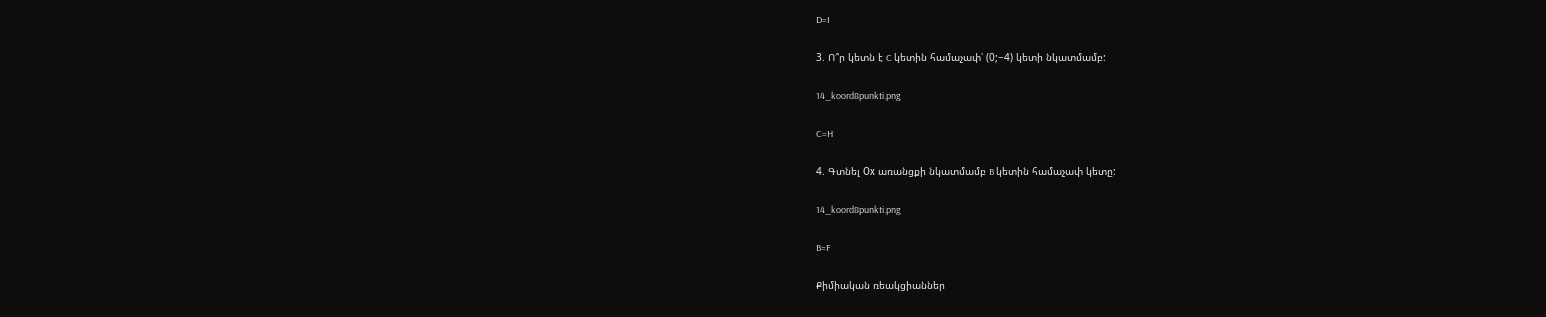D=I

3. Ո՞ր կետն է C կետին համաչափ՝ (0;−4) կետի նկատմամբ:

14_koord8punkti.png

C=H

4. Գտնել Оx առանցքի նկատմամբ B կետին համաչափ կետը:

14_koord8punkti.png

B=F

Քիմիական ռեակցիաններ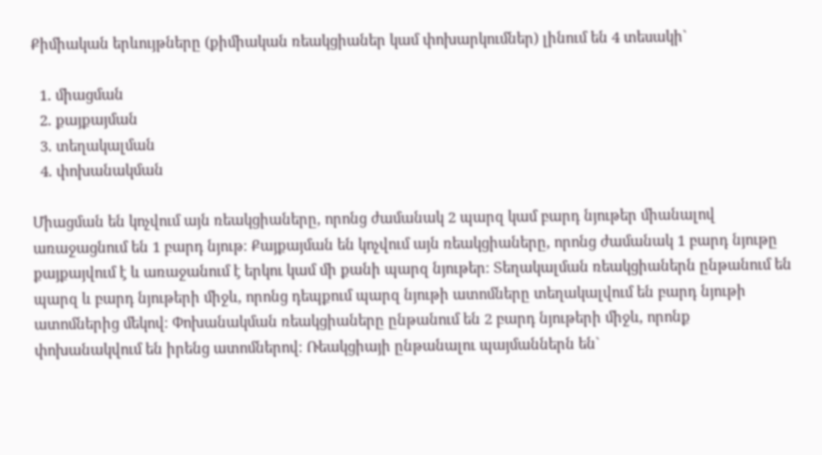Քիմիական երևույթները (քիմիական ռեակցիաներ կամ փոխարկումներ) լինում են 4 տեսակի`

  1. միացման
  2. քայքայման
  3. տեղակալման
  4. փոխանակման

Միացման են կոչվում այն ռեակցիաները, որոնց ժամանակ 2 պարզ կամ բարդ նյութեր միանալով առաջացնում են 1 բարդ նյութ։ Քայքայման են կոչվում այն ռեակցիաները, որոնց ժամանակ 1 բարդ նյութը քայքայվում է և առաջանում է երկու կամ մի քանի պարզ նյութեր։ Տեղակալման ռեակցիաներն ընթանում են պարզ և բարդ նյութերի միջև, որոնց դեպքում պարզ նյութի ատոմները տեղակալվում են բարդ նյութի ատոմներից մեկով։ Փոխանակման ռեակցիաները ընթանում են 2 բարդ նյութերի միջև, որոնք փոխանակվում են իրենց ատոմներով։ Ռեակցիայի ընթանալու պայմաններն են`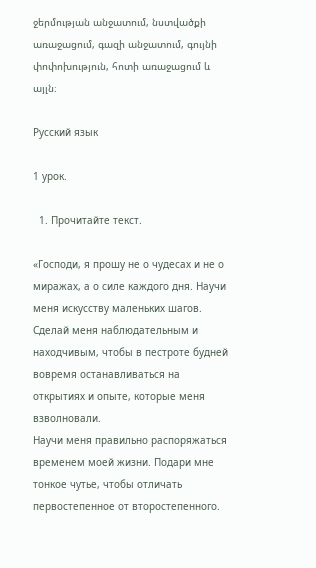ջերմության անջատում, նստվածքի առաջացում, գազի անջատում, գույնի փոփոխություն, հոտի առաջացում և այլն։

Русский язык

1 урок.

  1. Прочитайте текст.

«Господи, я прошу не о чудесах и не о миражах, а о силе каждого дня. Научи меня искусству маленьких шагов.
Сделай меня наблюдательным и находчивым, чтобы в пестроте будней вовремя останавливаться на открытиях и опыте, которые меня взволновали.
Научи меня правильно распоряжаться временем моей жизни. Подари мне тонкое чутье, чтобы отличать первостепенное от второстепенного.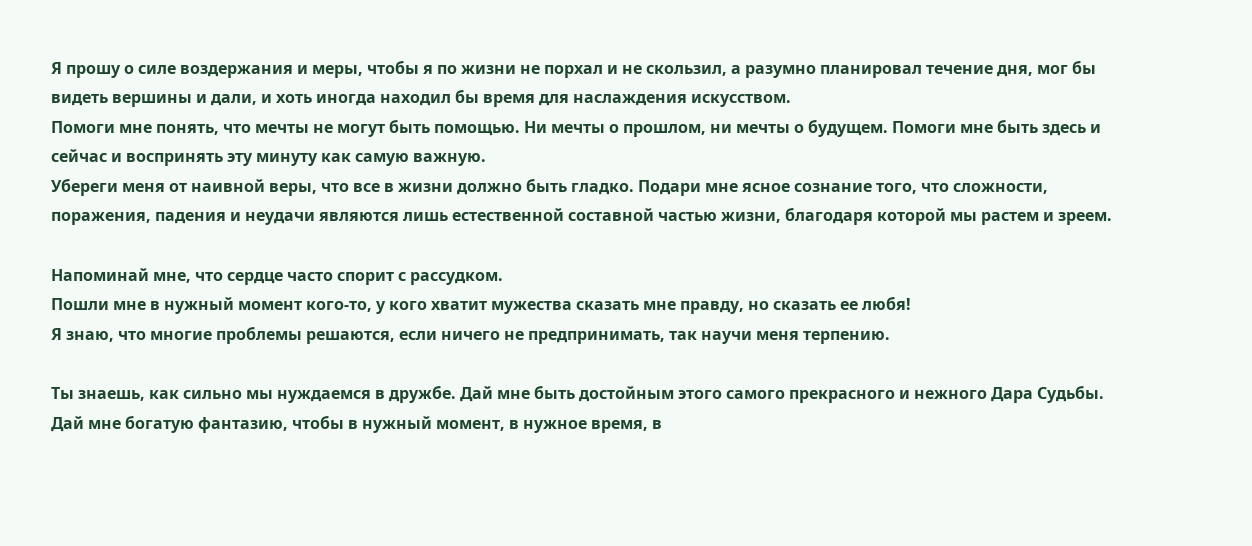Я прошу о силе воздержания и меры, чтобы я по жизни не порхал и не скользил, а разумно планировал течение дня, мог бы видеть вершины и дали, и хоть иногда находил бы время для наслаждения искусством.
Помоги мне понять, что мечты не могут быть помощью. Ни мечты о прошлом, ни мечты о будущем. Помоги мне быть здесь и сейчас и воспринять эту минуту как самую важную.
Убереги меня от наивной веры, что все в жизни должно быть гладко. Подари мне ясное сознание того, что сложности, поражения, падения и неудачи являются лишь естественной составной частью жизни, благодаря которой мы растем и зреем.

Напоминай мне, что сердце часто спорит с рассудком.
Пошли мне в нужный момент кого-то, у кого хватит мужества сказать мне правду, но сказать ее любя!
Я знаю, что многие проблемы решаются, если ничего не предпринимать, так научи меня терпению.

Ты знаешь, как сильно мы нуждаемся в дружбе. Дай мне быть достойным этого самого прекрасного и нежного Дара Судьбы.
Дай мне богатую фантазию, чтобы в нужный момент, в нужное время, в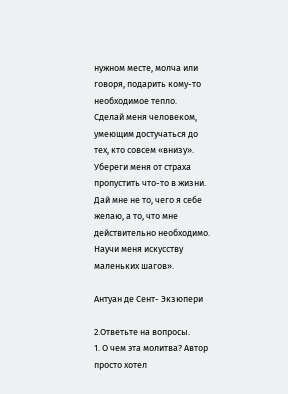нужном месте, молча или говоря, подарить кому-то необходимое тепло.
Сделай меня человеком, умеющим достучаться до тех, кто совсем «внизу».
Убереги меня от страха пропустить что-то в жизни.
Дай мне не то, чего я себе желаю, а то, что мне действительно необходимо.
Научи меня искусству маленьких шагов».

Антуан де Сент- Экзюпери

2.Ответьте на вопросы.
1. О чем эта молитва? Автор просто хотел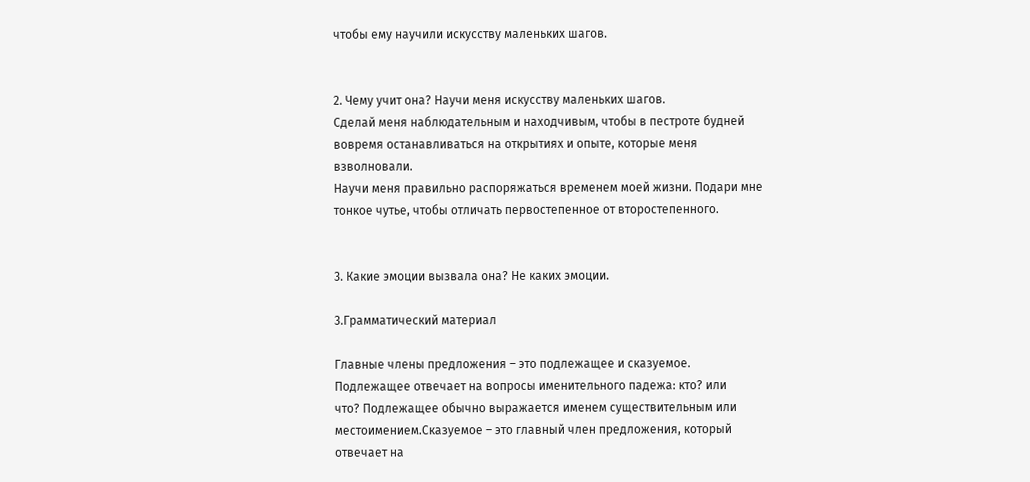чтобы ему научили искусству маленьких шагов.


2. Чему учит она? Научи меня искусству маленьких шагов.
Сделай меня наблюдательным и находчивым, чтобы в пестроте будней вовремя останавливаться на открытиях и опыте, которые меня взволновали.
Научи меня правильно распоряжаться временем моей жизни. Подари мне тонкое чутье, чтобы отличать первостепенное от второстепенного.


3. Какие эмоции вызвала она? Не каких эмоции.

3.Грамматический материал

Главные члены предложения – это подлежащее и сказуемое.
Подлежащее отвечает на вопросы именительного падежа: кто? или
что? Подлежащее обычно выражается именем существительным или
местоимением.Сказуемое – это главный член предложения, который отвечает на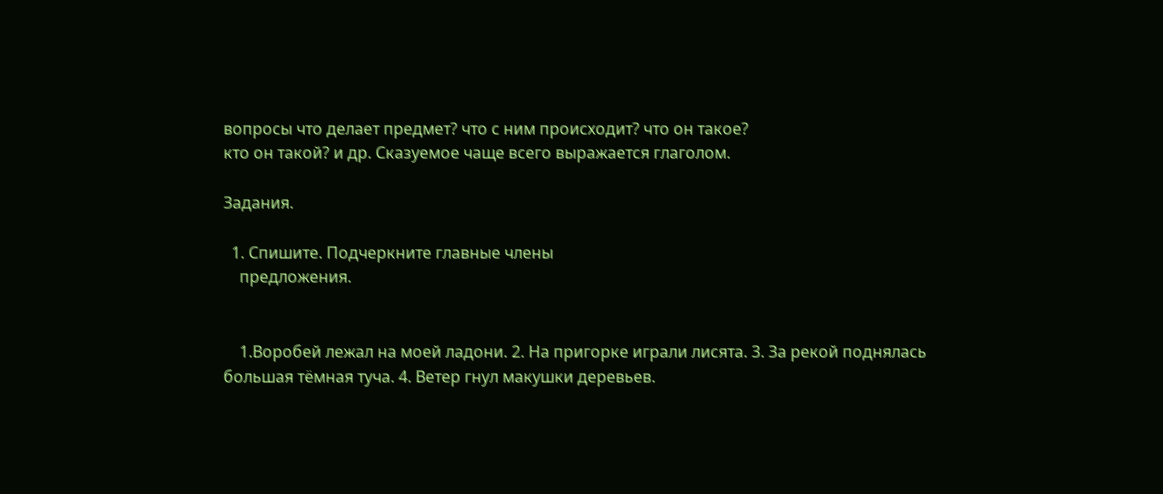вопросы что делает предмет? что с ним происходит? что он такое?
кто он такой? и др. Сказуемое чаще всего выражается глаголом.

Задания.

  1. Спишите. Подчеркните главные члены
    предложения.


    1.Воробей лежал на моей ладони. 2. На пригорке играли лисята. 3. За рекой поднялась большая тëмная туча. 4. Ветер гнул макушки деревьев.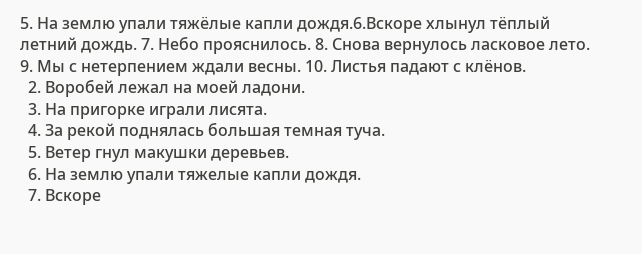5. На землю упали тяжëлые капли дождя.6.Вскоре хлынул тëплый летний дождь. 7. Небо прояснилось. 8. Снова вернулось ласковое лето. 9. Мы с нетерпением ждали весны. 10. Листья падают с клëнов.
  2. Воробей лежал на моей ладони.
  3. На пригорке играли лисята.
  4. За рекой поднялась большая темная туча.
  5. Ветер гнул макушки деревьев.
  6. На землю упали тяжелые капли дождя.
  7. Вскоре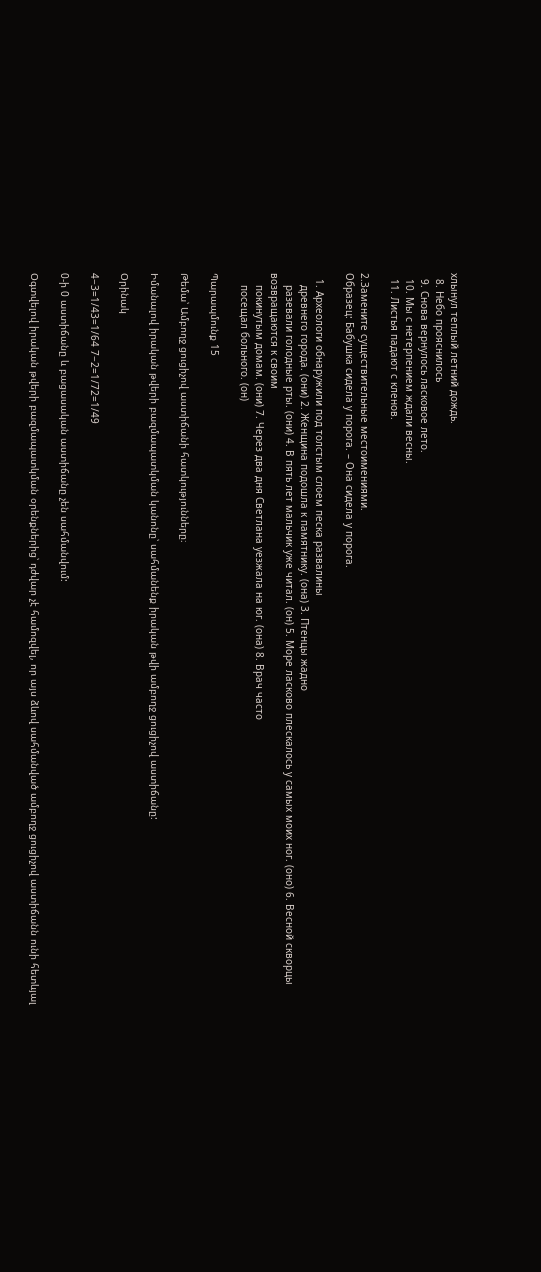хлынул теплый летний дождь.
  8. Небо прояснилось
  9. Снова вернулось ласковое лето.
  10. Мы с нетерпением ждали весны.
  11. Листья падают с кленов.

2.Замените существительные местоимениями.
Образец: Бабушка сидела у порога. – Она сидела у порога.

  1. Археологи обнаружили под толстым слоем песка развалины
    древнего города. (они) 2. Женщина подошла к памятнику. (она) 3. Птенцы жадно
    разевали голодные рты. (они) 4. В пять лет мальчик уже читал. (он) 5. Море ласково плескалось у самых моих ног. (оно) 6. Весной скворцы возвращаются к своим
    покинутым домам. (они) 7. Через два дня Светлана уезжала на юг. (она) 8. Врач часто
    посещал больного. (он)

Պարապմունք 15

Թեմա՝ Ամբողջ ցուցիչով աստիճանի հատկությունները։

Իմանալով իրական թվերի բազմապատկման կանոնը՝ սահմանենք իրական թվի ամբողջ ցուցիչով աստիճանը:

Օրինակ

4−3=1/43=1/64 7−2=1/72=1/49

0-ի 0 աստիճանը և բացասական աստիճանը չեն սահմանվում:

Օգտվելով իրական թվերի բազմապատկման օրենքներից՝ դժվար չէ համոզվել, որ այս ձևով սահմանված ամբողջ ցուցիչով աստիճանն ունի հետևյալ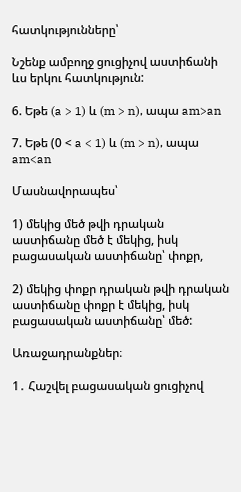հատկությունները՝

Նշենք ամբողջ ցուցիչով աստիճանի ևս երկու հատկություն:

6. Եթե (a > 1) և (m > n), ապա am>an

7. Եթե (0 < a < 1) և (m > n), ապա am<an

Մասնավորապես՝

1) մեկից մեծ թվի դրական աստիճանը մեծ է մեկից, իսկ բացասական աստիճանը՝ փոքր,

2) մեկից փոքր դրական թվի դրական աստիճանը փոքր է մեկից, իսկ բացասական աստիճանը՝ մեծ:

Առաջադրանքներ։

1․ Հաշվել բացասական ցուցիչով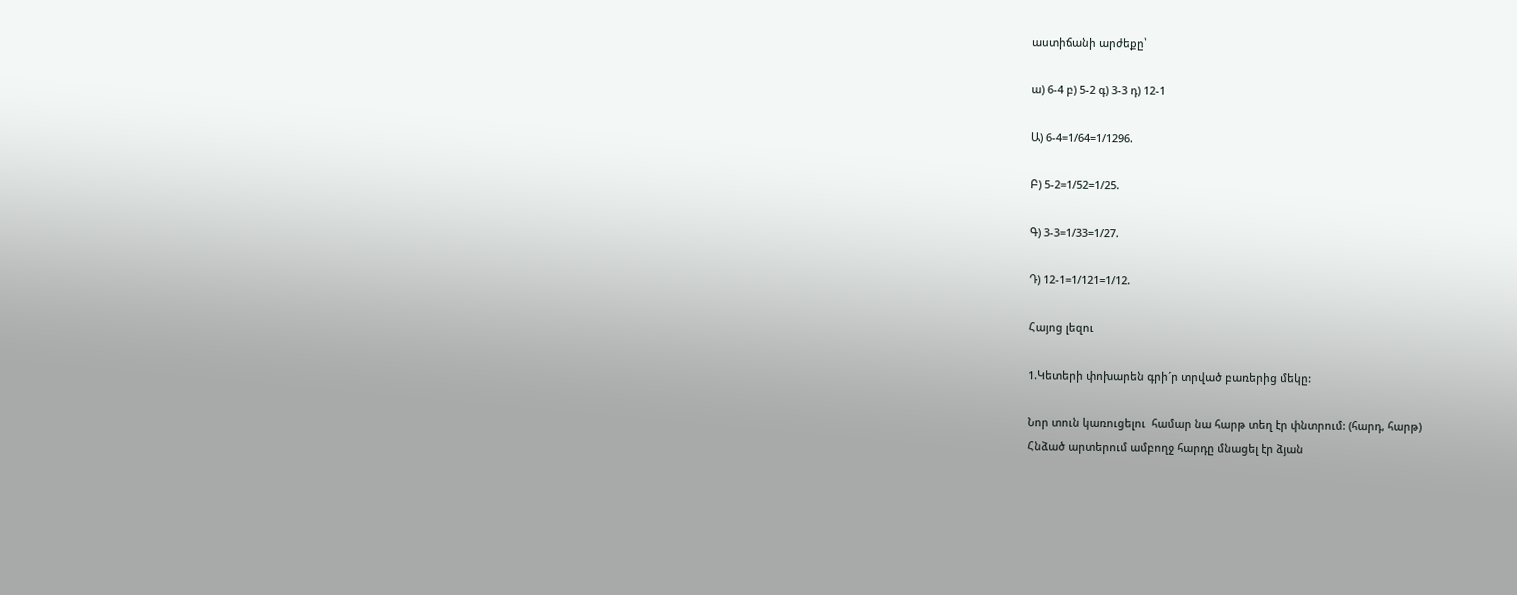աստիճանի արժեքը՝

ա) 6-4 բ) 5-2 գ) 3-3 դ) 12-1

Ա) 6-4=1/64=1/1296.

Բ) 5-2=1/52=1/25.

Գ) 3-3=1/33=1/27.

Դ) 12-1=1/121=1/12.

Հայոց լեզու

1.Կետերի փոխարեն գրի´ր տրված բառերից մեկը:

Նոր տուն կառուցելու  համար նա հարթ տեղ էր փնտրում: (հարդ, հարթ)
Հնձած արտերում ամբողջ հարդը մնացել էր ձյան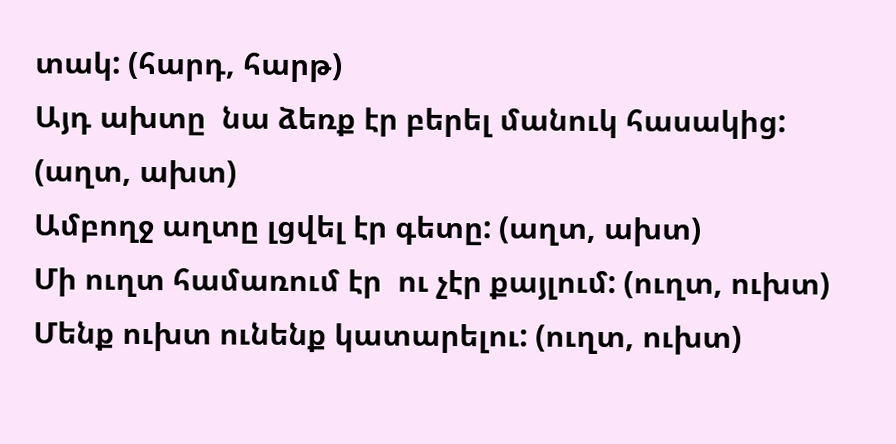տակ: (հարդ, հարթ)
Այդ ախտը  նա ձեռք էր բերել մանուկ հասակից: (աղտ, ախտ)
Ամբողջ աղտը լցվել էր գետը: (աղտ, ախտ)
Մի ուղտ համառում էր  ու չէր քայլում: (ուղտ, ուխտ)
Մենք ուխտ ունենք կատարելու: (ուղտ, ուխտ)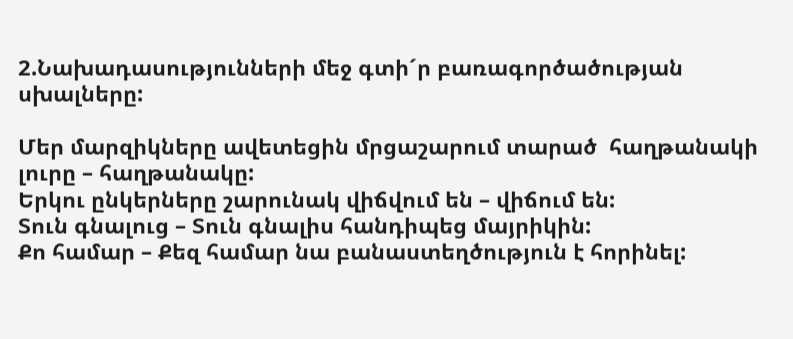2.Նախադասությունների մեջ գտի´ր բառագործածության սխալները:

Մեր մարզիկները ավետեցին մրցաշարում տարած  հաղթանակի լուրը – հաղթանակը:
Երկու ընկերները շարունակ վիճվում են – վիճում են:
Տուն գնալուց – Տուն գնալիս հանդիպեց մայրիկին:
Քո համար – Քեզ համար նա բանաստեղծություն է հորինել: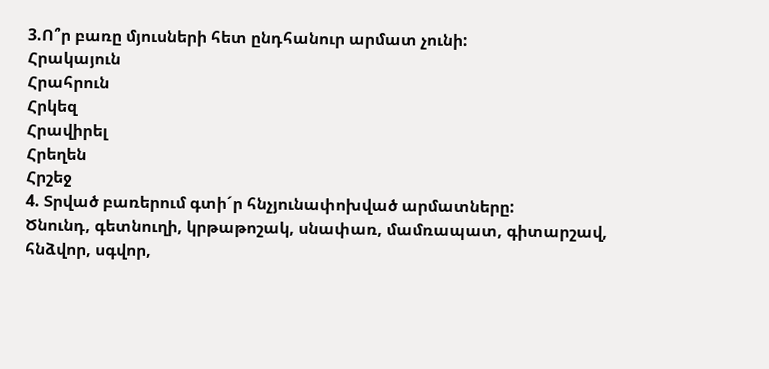3.Ո՞ր բառը մյուսների հետ ընդհանուր արմատ չունի:
Հրակայուն
Հրահրուն
Հրկեզ
Հրավիրել
Հրեղեն
Հրշեջ
4. Տրված բառերում գտի´ր հնչյունափոխված արմատները:
Ծնունդ, գետնուղի, կրթաթոշակ, սնափառ, մամռապատ, գիտարշավ, հնձվոր, սգվոր,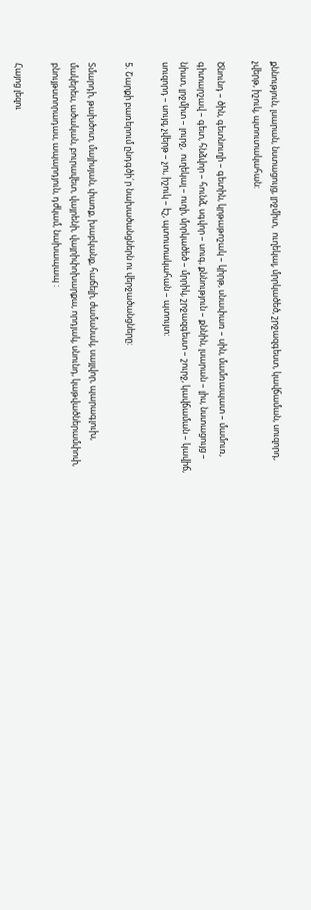քննություն, լսարան, նստացույց, լրջմիտ,  ուղեկալ, մրրկածեծ, շրջազգեստ, կավճաման, սուզորդ, չվերթ, իշուկ, պտուտակահան:

Ծնունդ – ծին, գետնուղի – գետին, կրթաթոշակ – կիրթ, սնափառ – սին, մամռապատ – մամուռ, գիտարշավ – գետ, հնձվոր – հունձ, սգվոր – սուգ, քննություն – քննին, լսարան – լիս, նստացույց – նիստ, լրջմիտ – լուրջ,  ուղեկալ – ուղի, մրրկածեծ – մրրիկ, շրջազգեստ – շուրջ, կավճաման – կավիճ, սուզորդ – սույզ, չվերթ – չու, իշուկ – էշ, պտուտակահան – պտույտ:

5. Շարքի բառերում ընդգծի´ր նախածանցներն ու վերջածանցները:

Տմարդի, թախծոտ, մայիսյան, փառք, խաբկանք, հաճելի, ժամանակ, սայլվոր, պարագլուխ, մակերես, ածական, բուրավետ, վայրենի, վայրիփոխարքա, որդյակ, սնունդ, կաթվածներամփոփ, բնույթստորադաս, ապարդյուն, դժկամ, նախապապ :

Հայոց լեզու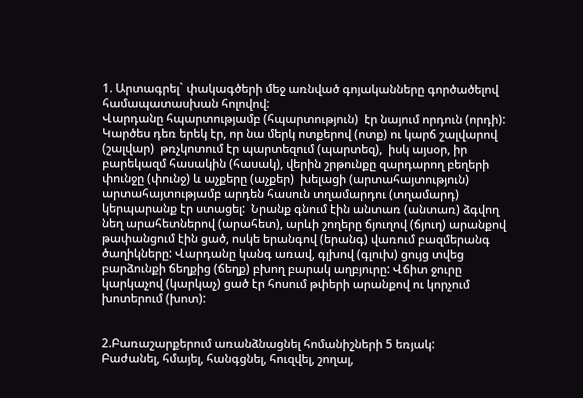1. Արտագրել` փակագծերի մեջ առնված գոյականները գործածելով համապատասխան հոլովով:
Վարդանը հպարտությամբ (հպարտություն)  էր նայում որդուն (որդի): Կարծես դեռ երեկ էր, որ նա մերկ ոտքերով (ոտք) ու կարճ շալվարով (շալվար)  թռչկոտում էր պարտեզում (պարտեզ),  իսկ այսօր, իր բարեկազմ հասակին (հասակ), վերին շրթունքը զարդարող բեղերի փունջը (փունջ) և աչքերը (աչքեր)  խելացի (արտահայտություն) արտահայտությամբ արդեն հասուն տղամարդու (տղամարդ)  կերպարանք էր ստացել:  Նրանք գնում էին անտառ (անտառ) ձգվող նեղ արահետներով (արահետ), արևի շողերը ճյուղով (ճյուղ) արանքով թափանցում էին ցած, ոսկե երանգով (երանգ) վառում բազմերանգ ծաղիկները: Վարդանը կանգ առավ, գլխով (գլուխ) ցույց տվեց բարձունքի ճեղքից (ճեղք) բխող բարակ աղբյուրը: Վճիտ ջուրը կարկաչով (կարկաչ) ցած էր հոսում թփերի արանքով ու կորչում խոտերում (խոտ):


2.Բառաշարքերում առանձնացնել հոմանիշների 5 եռյակ:
Բաժանել, հմայել, հանգցնել, հուզվել, շողալ,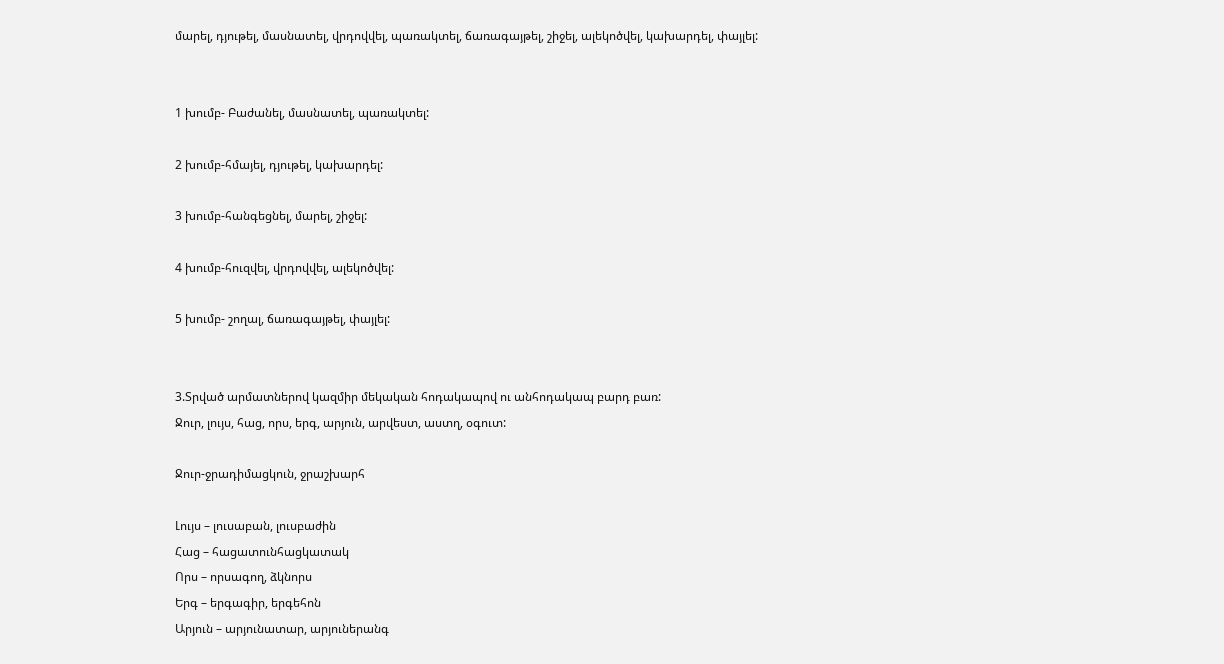մարել, դյութել, մասնատել, վրդովվել, պառակտել, ճառագայթել, շիջել, ալեկոծվել, կախարդել, փայլել:


1 խումբ- Բաժանել, մասնատել, պառակտել:

2 խումբ-հմայել, դյութել, կախարդել:

3 խումբ-հանգեցնել, մարել, շիջել:

4 խումբ-հուզվել, վրդովվել, ալեկոծվել:

5 խումբ- շողալ, ճառագայթել, փայլել:


3.Տրված արմատներով կազմիր մեկական հոդակապով ու անհոդակապ բարդ բառ:
Ջուր, լույս, հաց, որս, երգ, արյուն, արվեստ, աստղ, օգուտ:

Ջուր-ջրադիմացկուն, ջրաշխարհ

Լույս – լուսաբան, լուսբաժին
Հաց – հացատունհացկատակ
Որս – որսագող, ձկնորս
Երգ – երգագիր, երգեհոն
Արյուն – արյունատար, արյուներանգ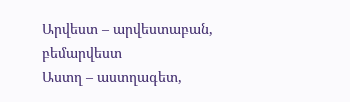Արվեստ – արվեստաբան, բեմարվեստ
Աստղ – աստղագետ,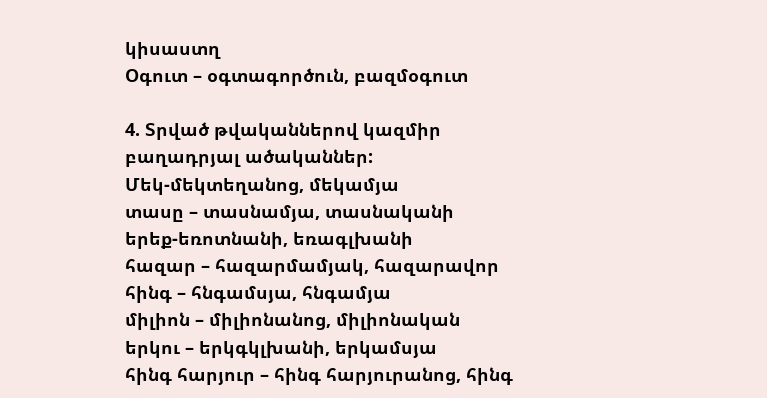կիսաստղ
Օգուտ – օգտագործուն, բազմօգուտ

4. Տրված թվականներով կազմիր բաղադրյալ ածականներ:
Մեկ-մեկտեղանոց, մեկամյա
տասը – տասնամյա, տասնականի
երեք-եռոտնանի, եռագլխանի
հազար – հազարմամյակ, հազարավոր
հինգ – հնգամսյա, հնգամյա
միլիոն – միլիոնանոց, միլիոնական
երկու – երկգկլխանի, երկամսյա
հինգ հարյուր – հինգ հարյուրանոց, հինգ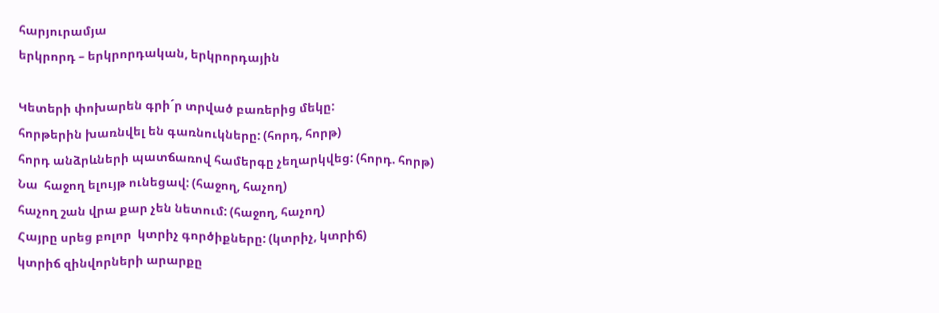հարյուրամյա
երկրորդ – երկրորդական, երկրորդային

Կետերի փոխարեն գրի´ր տրված բառերից մեկը:
հորթերին խառնվել են գառնուկները: (հորդ, հորթ)
հորդ անձրևների պատճառով համերգը չեղարկվեց: (հորդ. հորթ)
Նա  հաջող ելույթ ունեցավ: (հաջող, հաչող)
հաչող շան վրա քար չեն նետում: (հաջող, հաչող)
Հայրը սրեց բոլոր  կտրիչ գործիքները: (կտրիչ, կտրիճ)
կտրիճ զինվորների արարքը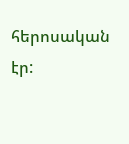հերոսական էր: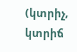(կտրիչ, կտրիճ